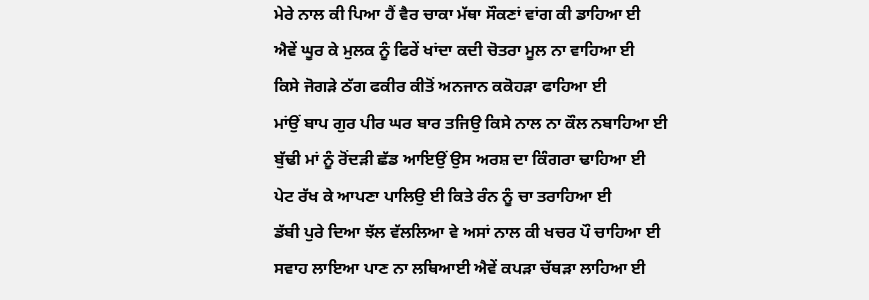ਮੇਰੇ ਨਾਲ ਕੀ ਪਿਆ ਹੈਂ ਵੈਰ ਚਾਕਾ ਮੱਥਾ ਸੌਕਣਾਂ ਵਾਂਗ ਕੀ ਡਾਹਿਆ ਈ
ਐਵੇਂ ਘੂਰ ਕੇ ਮੁਲਕ ਨੂੰ ਫਿਰੇਂ ਖਾਂਦਾ ਕਦੀ ਚੋਤਰਾ ਮੂਲ ਨਾ ਵਾਹਿਆ ਈ
ਕਿਸੇ ਜੋਗੜੇ ਠੱਗ ਫਕੀਰ ਕੀਤੋਂ ਅਨਜਾਨ ਕਕੋਹੜਾ ਫਾਹਿਆ ਈ
ਮਾਂਉਂ ਬਾਪ ਗੁਰ ਪੀਰ ਘਰ ਬਾਰ ਤਜਿਉ ਕਿਸੇ ਨਾਲ ਨਾ ਕੌਲ ਨਬਾਹਿਆ ਈ
ਬੁੱਢੀ ਮਾਂ ਨੂੰ ਰੋਂਦੜੀ ਛੱਡ ਆਇਉਂ ਉਸ ਅਰਸ਼ ਦਾ ਕਿੰਗਰਾ ਢਾਹਿਆ ਈ
ਪੇਟ ਰੱਖ ਕੇ ਆਪਣਾ ਪਾਲਿਉ ਈ ਕਿਤੇ ਰੰਨ ਨੂੰ ਚਾ ਤਰਾਹਿਆ ਈ
ਡੱਬੀ ਪੁਰੇ ਦਿਆ ਝੱਲ ਵੱਲਲਿਆ ਵੇ ਅਸਾਂ ਨਾਲ ਕੀ ਖਚਰ ਪੌ ਚਾਹਿਆ ਈ
ਸਵਾਹ ਲਾਇਆ ਪਾਣ ਨਾ ਲਥਿਆਈ ਐਵੇਂ ਕਪੜਾ ਚੱਥੜਾ ਲਾਹਿਆ ਈ